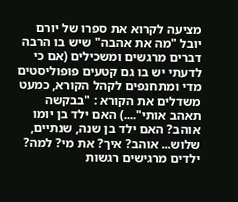מציעה לקרוא את ספרו של יורם יובל "מה את אהבה" שיש בו הרבה דברים מרגשים ומשכילים (אם כי לדעתי יש בו גם קטעים פופוליסטים מדי ומתחנפים לקהל הקורא, כמעט משדלים את הקורא : "בבקשה תאהב אותי"....) האם ילד בן יומו אוהב? האם ילד בן שנה, שנתיים, שלוש... אוהב? איך? את מי? למה? ילדים מרגישים רגשות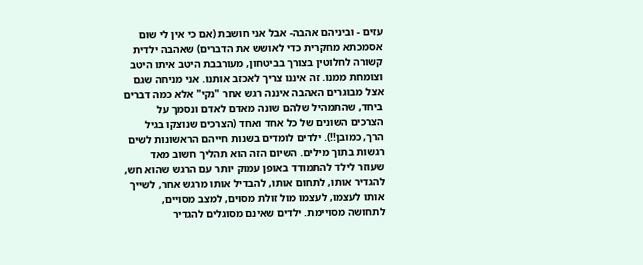עזים - וביניהם אהבה- אבל אני חושבת (אם כי אין לי שום אסמכתא מחקרית כדי לאושש את הדברים) שאהבה ילדית קשורה לחלוטין בצורך בביטחון, מעורבבת היטב איתו היטב וצומחת ממנו. זה איננו צריך לאכזב אותנו. אני מניחה שגם אצל מבוגרים האהבה איננה רגש אחר "נקי" אלא כמה דברים ביחד, שהתמהיל שלהם שונה מאדם לאדם ונסמך על הצרכים השונים של כל אחד ואחד (הצרכים שנוצקו בגיל הרך, כמובן!!). ילדים לומדים בשנות חייהם הראשונות לשים רגשות בתוך מילים. השיום הזה הוא תהליך חשוב מאד שעוזר לילד להתמודד באופן עמוק יותר עם הרגש שהוא חש, להגדיר אותו, לתחום אותו, להבדיל אותו מרגש אחר, לשייך אותו לעצמו, לעצמו מול זולת מסוים, למצב מסויים, לתחושה מסויימת. ילדים שאינם מסוגלים להגדיר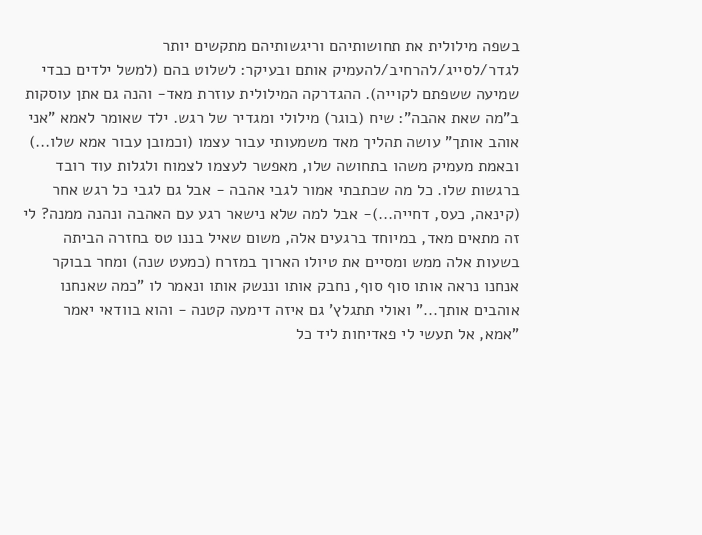בשפה מילולית את תחושותיהם וריגשותיהם מתקשים יותר לגדר/לסייג/להרחיב/להעמיק אותם ובעיקר: לשלוט בהם (למשל ילדים כבדי שמיעה ששפתם לקוייה). ההגדרקה המילולית עוזרת מאד- והנה גם אתן עוסקות ב"מה שאת אהבה": שיח (בוגר) מילולי ומגדיר של רגש. ילד שאומר לאמא "אני אוהב אותך" עושה תהליך מאד משמעותי עבור עצמו (וכמובן עבור אמא שלו...) ובאמת מעמיק משהו בתחושה שלו, מאפשר לעצמו לצמוח ולגלות עוד רובד ברגשות שלו. כל מה שכתבתי אמור לגבי אהבה - אבל גם לגבי כל רגש אחר (קינאה, כעס, דחייה...)- אבל למה שלא נישאר רגע עם האהבה ונהנה ממנה? לי זה מתאים מאד, במיוחד ברגעים אלה, משום שאיל בננו טס בחזרה הביתה בשעות אלה ממש ומסיים את טיולו הארוך במזרח (כמעט שנה) ומחר בבוקר אנחנו נראה אותו סוף סוף, נחבק אותו וננשק אותו ונאמר לו "כמה שאנחנו אוהבים אותך..." ואולי תתגלץ' גם איזה דימעה קטנה - והוא בוודאי יאמר "אמא, אל תעשי לי פאדיחות ליד כל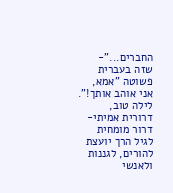החברים..."- שזה בעברית פשוטה "אמא, אני אוהב אותך!".
לילה טוב,
דרורית אמיתי-דרור מומחית לגיל הרך יועצת להורים, לגננות ולאנשי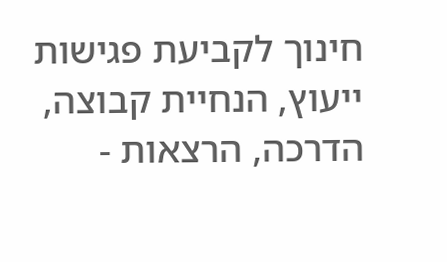חינוך לקביעת פגישות ייעוץ, הנחיית קבוצה, הדרכה, הרצאות -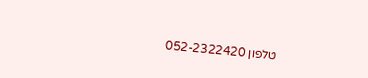טלפון 052-2322420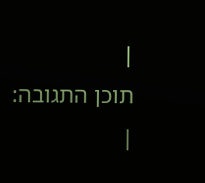|
תוכן התגובה:
|